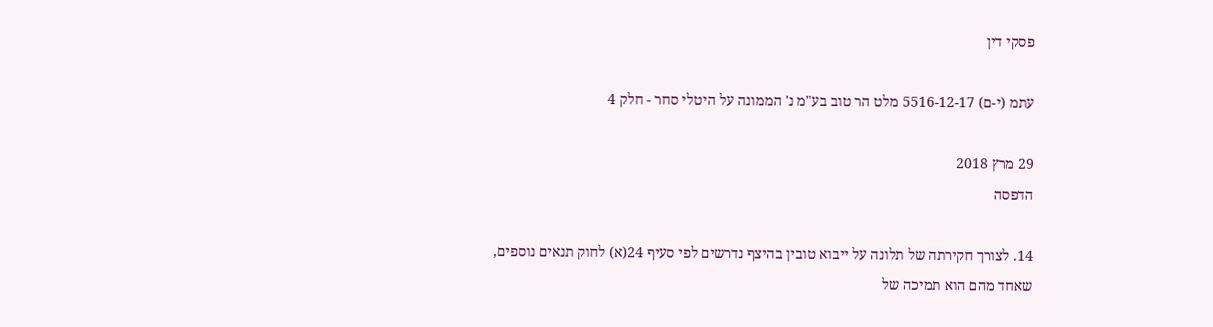פסקי דין

עתמ (י-ם) 5516-12-17 מלט הר טוב בע"מ נ' הממונה על היטלי סחר - חלק 4

29 מרץ 2018
הדפסה

14. לצורך חקירתה של תלונה על ייבוא טובין בהיצף נדרשים לפי סעיף 24(א) לחוק תנאים נוספים, שאחד מהם הוא תמיכה של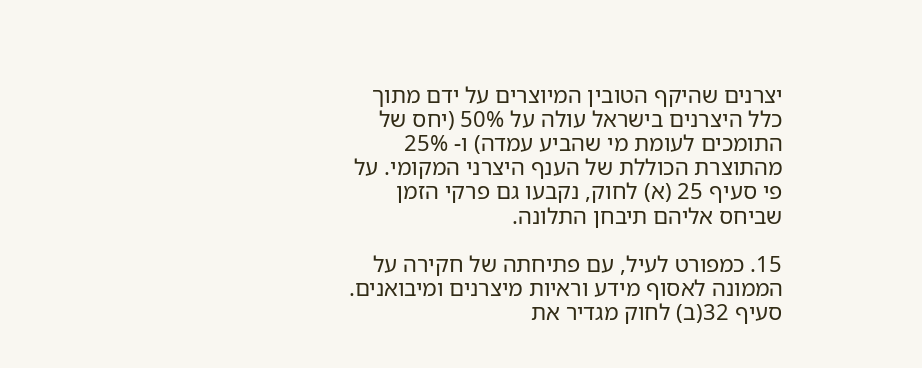יצרנים שהיקף הטובין המיוצרים על ידם מתוך כלל היצרנים בישראל עולה על 50% (יחס של התומכים לעומת מי שהביע עמדה) ו- 25% מהתוצרת הכוללת של הענף היצרני המקומי. על פי סעיף 25 (א) לחוק, נקבעו גם פרקי הזמן שביחס אליהם תיבחן התלונה.

15. כמפורט לעיל, עם פתיחתה של חקירה על הממונה לאסוף מידע וראיות מיצרנים ומיבואנים. סעיף 32(ב) לחוק מגדיר את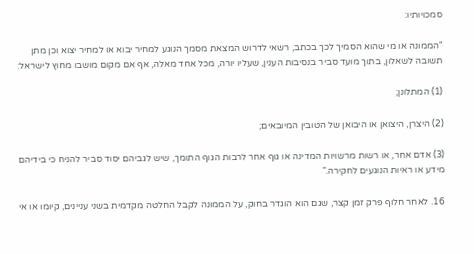סמכויותיו:

"הממונה או מי שהוא הסמיך לכך בכתב, רשאי לדרוש המצאת מסמך הנוגע למחיר יבוא או למחיר יצוא וכן מתן תשובה לשאלון, בתוך מועד סביר בנסיבות הענין, שעליו יורה, מכל אחד מאלה, אף אם מקום מושבו מחוץ לישראל:

(1) המתלונן;

(2) היצרן, היצואן או היבואן של הטובין המיובאים;

(3) אדם אחר, או רשות מרשויות המדינה או גוף אחר לרבות הגוף התומך, שיש לגביהם יסוד סביר להניח כי בידיהם מידע או ראיות הנוגעים לחקירה."

16. לאחר חלוף פרק זמן קצר, שגם הוא הוגדר בחוק, על הממונה לקבל החלטה מקדמית בשני עניינים, קיומו או אי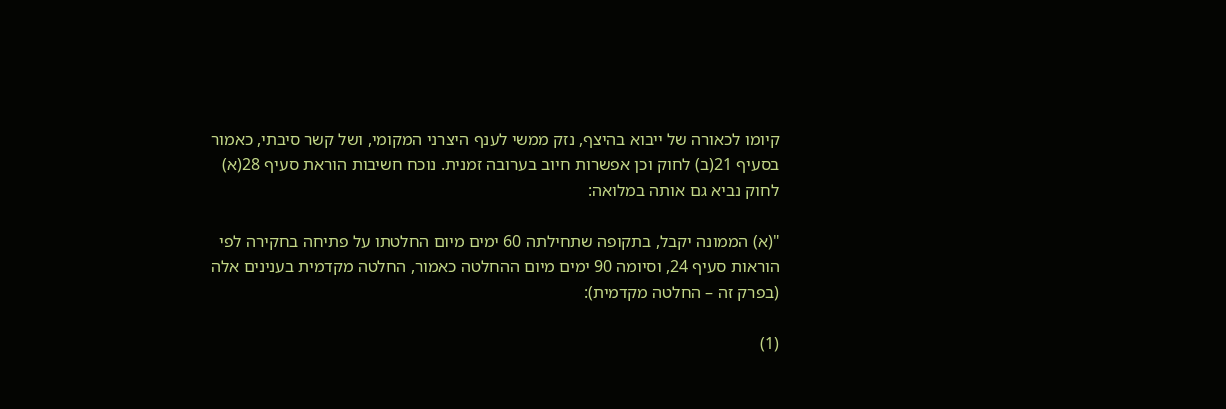קיומו לכאורה של ייבוא בהיצף, נזק ממשי לענף היצרני המקומי, ושל קשר סיבתי, כאמור בסעיף 21(ב) לחוק וכן אפשרות חיוב בערובה זמנית. נוכח חשיבות הוראת סעיף 28(א) לחוק נביא גם אותה במלואה:

"(א) הממונה יקבל, בתקופה שתחילתה 60 ימים מיום החלטתו על פתיחה בחקירה לפי הוראות סעיף 24, וסיומה 90 ימים מיום ההחלטה כאמור, החלטה מקדמית בענינים אלה (בפרק זה – החלטה מקדמית):

(1)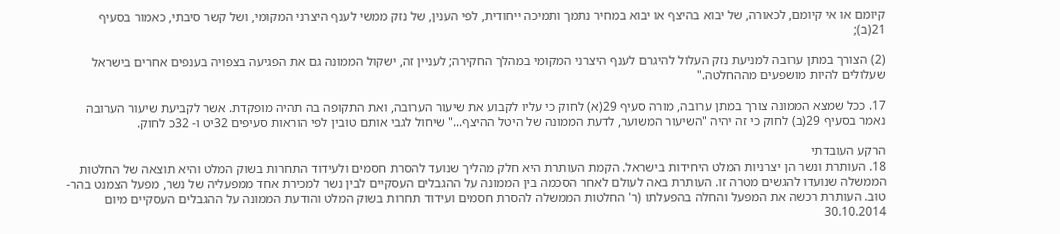קיומם או אי קיומם, לכאורה, של יבוא בהיצף או יבוא במחיר נתמך ותמיכה ייחודית, לפי הענין, של נזק ממשי לענף היצרני המקומי, ושל קשר סיבתי, כאמור בסעיף 21(ב);

(2) הצורך במתן ערובה למניעת נזק העלול להיגרם לענף היצרני המקומי במהלך החקירה; לעניין זה, ישקול הממונה גם את הפגיעה בצפויה בענפים אחרים בישראל שעלולים להיות מושפעים מההחלטה."

17. ככל שמצא הממונה צורך במתן ערובה, מורה סעיף 29(א) לחוק כי עליו לקבוע את שיעור הערובה, ואת התקופה בה תהיה מופקדת. אשר לקביעת שיעור הערובה נאמר בסעיף 29(ב) לחוק כי זה יהיה "השיעור המשוער, לדעת הממונה של היטל ההיצף..." שיחול לגבי אותם טובין לפי הוראות סעיפים 32יט ו- 32כ לחוק.

הרקע העובדתי
18. העותרת ונשר הן יצרניות המלט היחידות בישראל. הקמת העותרת היא חלק מהליך שנועד להסרת חסמים ולעידוד התחרות בשוק המלט והיא תוצאה של החלטות הממשלה שנועדו להגשים מטרה זו. העותרת באה לעולם לאחר הסכמה בין הממונה על ההגבלים העסקיים לבין נשר למכירת אחד ממפעליה של נשר, מפעל הצמנט בהר-טוב. העותרת רכשה את המפעל והחלה בהפעלתו (ר' החלטות הממשלה להסרת חסמים ועידוד תחרות בשוק המלט והודעת הממונה על ההגבלים העסקיים מיום 30.10.2014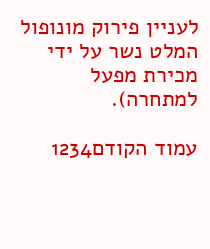לעניין פירוק מונופול המלט נשר על ידי מכירת מפעל למתחרה).

עמוד הקודם1234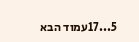5...17עמוד הבא